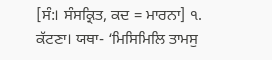[ਸੰ:। ਸੰਸਕ੍ਰਿਤ, ਕਦ = ਮਾਰਨਾ] ੧. ਕੱਟਣਾ। ਯਥਾ- ‘ਮਿਸਿਮਿਲਿ ਤਾਮਸੁ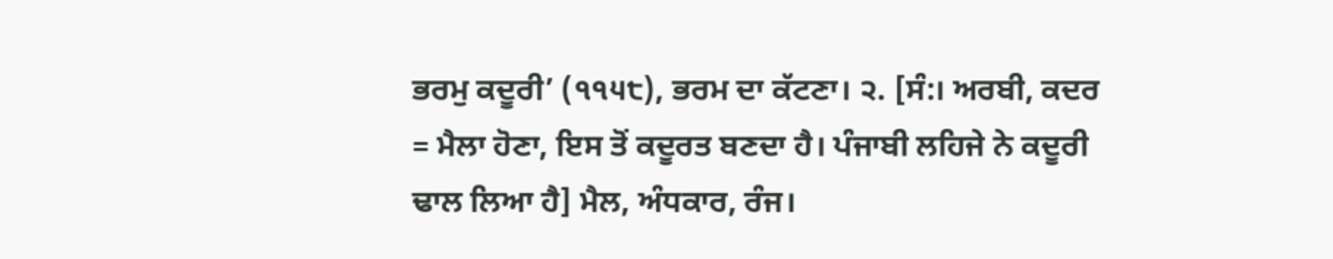ਭਰਮੁ ਕਦੂਰੀ’ (੧੧੫੮), ਭਰਮ ਦਾ ਕੱਟਣਾ। ੨. [ਸੰ:। ਅਰਬੀ, ਕਦਰ = ਮੈਲਾ ਹੋਣਾ, ਇਸ ਤੋਂ ਕਦੂਰਤ ਬਣਦਾ ਹੈ। ਪੰਜਾਬੀ ਲਹਿਜੇ ਨੇ ਕਦੂਰੀ ਢਾਲ ਲਿਆ ਹੈ] ਮੈਲ, ਅੰਧਕਾਰ, ਰੰਜ।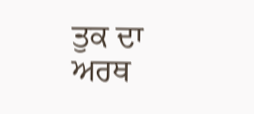ਤੁਕ ਦਾ ਅਰਥ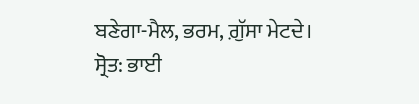ਬਣੇਗਾ-ਮੈਲ, ਭਰਮ, ਗ਼ੁੱਸਾ ਮੇਟਦੇ।
ਸ੍ਰੋਤ: ਭਾਈ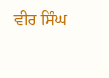ਵੀਰ ਸਿੰਘ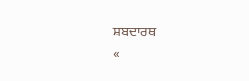ਸ਼ਬਦਾਰਥ
«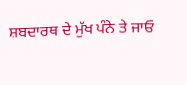ਸ਼ਬਦਾਰਥ ਦੇ ਮੁੱਖ ਪੰਨੇ ਤੇ ਜਾਓ